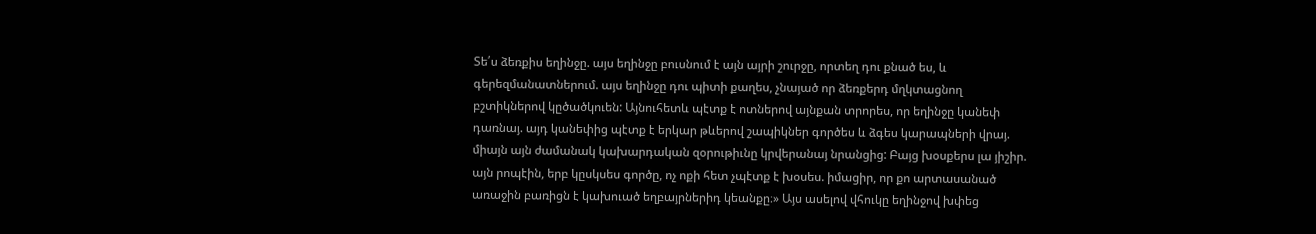Տե՛ս ձեռքիս եղինջը. այս եղինջը բուսնում է այն այրի շուրջը, որտեղ դու քնած ես, և գերեզմանատներում. այս եղինջը դու պիտի քաղես, չնայած որ ձեռքերդ մղկտացնող բշտիկներով կըծածկուեն: Այնուհետև պէտք է ոտներով այնքան տրորես, որ եղինջը կանեփ դառնայ. այդ կանեփից պէտք է երկար թևերով շապիկներ գործես և ձգես կարապների վրայ. միայն այն ժամանակ կախարդական զօրութիւնը կրվերանայ նրանցից: Բայց խօսքերս լա յիշիր. այն րոպէին, երբ կըսկսես գործը, ոչ ոքի հետ չպէտք է խօսես. իմացիր, որ քո արտասանած առաջին բառիցն է կախուած եղբայրներիդ կեանքը։» Այս ասելով վհուկը եղինջով խփեց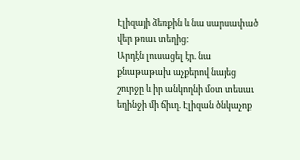Էլիզայի ձեռքին և նա սարսափած վեր թռաւ տեղից:
Արդէն լուսացել էր. նա քնաթաթախ աչքերով նայեց շուրջը և իր անկողնի մօտ տեսաւ եղինջի մի ճիւղ. Էլիզան ծնկաչոք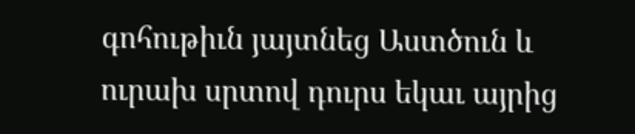գոհութիւն յայտնեց Աստծուն և ուրախ սրտով դուրս եկաւ այրից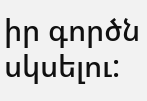իր գործն սկսելու: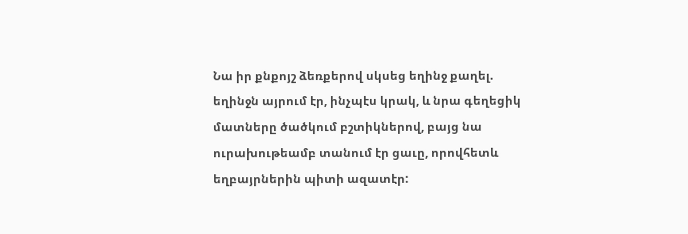Նա իր քնքոյշ ձեռքերով սկսեց եղինջ քաղել. եղինջն այրում էր, ինչպէս կրակ, և նրա գեղեցիկ մատները ծածկում բշտիկներով, բայց նա ուրախութեամբ տանում էր ցաւը, որովհետև եղբայրներին պիտի ազատէր: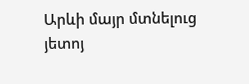Արևի մայր մտնելուց յետոյ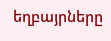եղբայրները